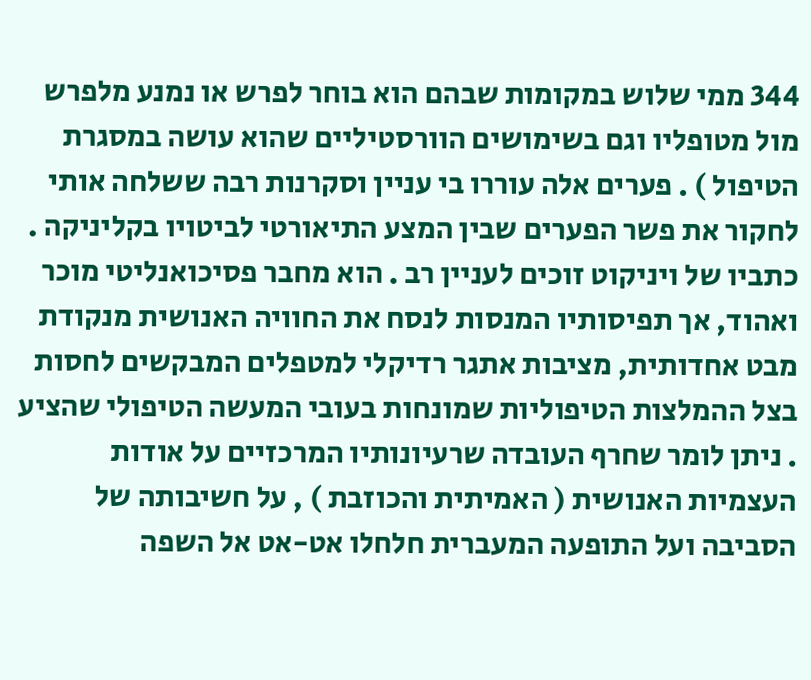344 ממי שלוש במקומות שבהם הוא בוחר לפרש או נמנע מלפרש מול מטופליו וגם בשימושים הוורסטיליים שהוא עושה במסגרת הטיפול ) . פערים אלה עוררו בי עניין וסקרנות רבה ששלחה אותי לחקור את פשר הפערים שבין המצע התיאורטי לביטויו בקליניקה . כתביו של ויניקוט זוכים לעניין רב . הוא מחבר פסיכואנליטי מוכר ואהוד, אך תפיסותיו המנסות לנסח את החוויה האנושית מנקודת מבט אחדותית, מציבות אתגר רדיקלי למטפלים המבקשים לחסות בצל ההמלצות הטיפוליות שמונחות בעובי המעשה הטיפולי שהציע . ניתן לומר שחרף העובדה שרעיונותיו המרכזיים על אודות העצמיות האנושית ( האמיתית והכוזבת ) , על חשיבותה של הסביבה ועל התופעה המעברית חלחלו אט-אט אל השפה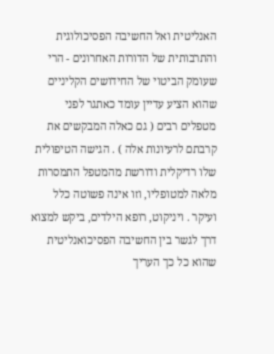האנליטית ואל החשיבה הפסיכולוגית והתרבותית של הדורות האחרונים - הרי שעומק הביטוי של החידושים הקליניים שהוא הציע עדיין עומד כאתגר לפני מטפלים רבים ( גם כאלה המבקשים את קרבתם לרעיונות אלה ) . הגישה הטיפולית שלו רדיקלית ודורשת מהמטפל התמסרות מלאה למטופליו, וזו אינה פשוטה כלל ועיקר . ויניקוט, רופא הילדים, ביקש למצוא דרך לגשר בין החשיבה הפסיכואנליטית שהוא כל כך העריך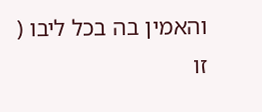והאמין בה בכל ליבו ( זו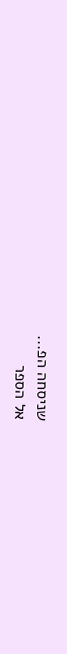שניסחה הפ...
אל הספר